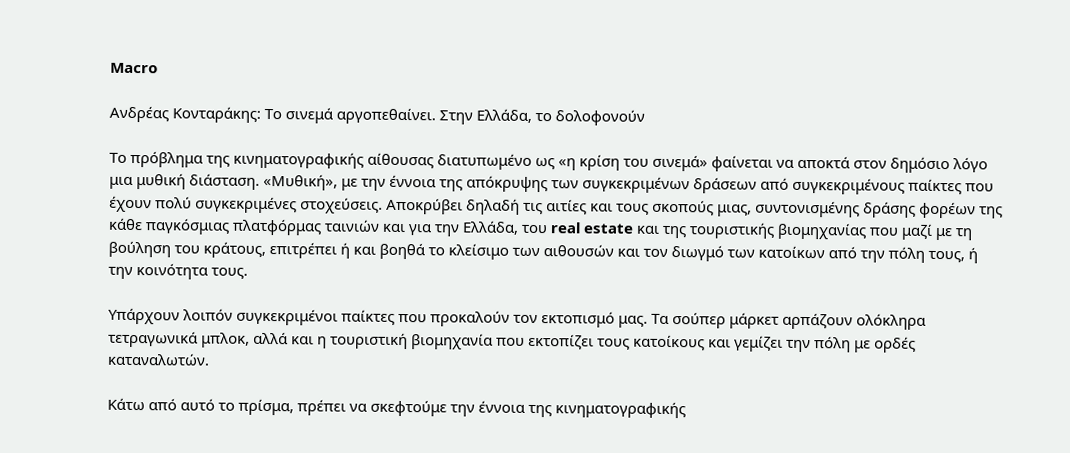Macro

Ανδρέας Κονταράκης: Το σινεμά αργοπεθαίνει. Στην Ελλάδα, το δολοφονούν

Το πρόβλημα της κινηματογραφικής αίθουσας διατυπωμένο ως «η κρίση του σινεμά» φαίνεται να αποκτά στον δημόσιο λόγο μια μυθική διάσταση. «Μυθική», με την έννοια της απόκρυψης των συγκεκριμένων δράσεων από συγκεκριμένους παίκτες που έχουν πολύ συγκεκριμένες στοχεύσεις. Αποκρύβει δηλαδή τις αιτίες και τους σκοπούς μιας, συντονισμένης δράσης φορέων της κάθε παγκόσμιας πλατφόρμας ταινιών και για την Ελλάδα, του real estate και της τουριστικής βιομηχανίας που μαζί με τη βούληση του κράτους, επιτρέπει ή και βοηθά το κλείσιμο των αιθουσών και τον διωγμό των κατοίκων από την πόλη τους, ή την κοινότητα τους.

Υπάρχουν λοιπόν συγκεκριμένοι παίκτες που προκαλούν τον εκτοπισμό μας. Τα σούπερ μάρκετ αρπάζουν ολόκληρα τετραγωνικά μπλοκ, αλλά και η τουριστική βιομηχανία που εκτοπίζει τους κατοίκους και γεμίζει την πόλη με ορδές καταναλωτών.

Κάτω από αυτό το πρίσμα, πρέπει να σκεφτούμε την έννοια της κινηματογραφικής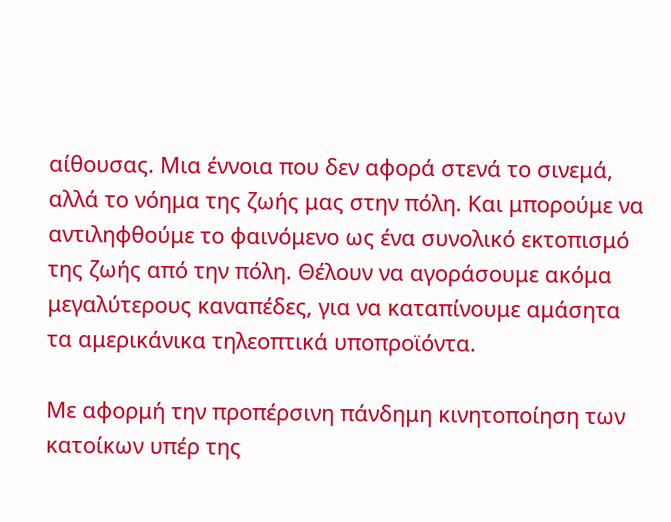αίθουσας. Μια έννοια που δεν αφορά στενά το σινεμά, αλλά το νόημα της ζωής μας στην πόλη. Και μπορούμε να αντιληφθούμε το φαινόμενο ως ένα συνολικό εκτοπισμό της ζωής από την πόλη. Θέλουν να αγοράσουμε ακόμα μεγαλύτερους καναπέδες, για να καταπίνουμε αμάσητα τα αμερικάνικα τηλεοπτικά υποπροϊόντα.

Με αφορμή την προπέρσινη πάνδημη κινητοποίηση των κατοίκων υπέρ της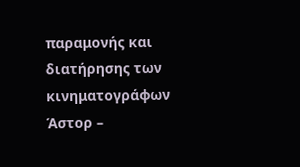παραμονής και διατήρησης των κινηματογράφων Άστορ –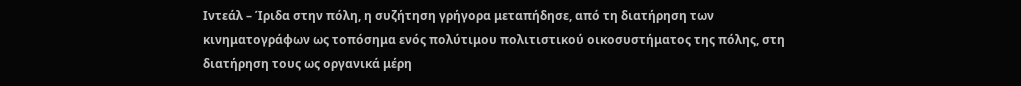Ιντεάλ – Ίριδα στην πόλη, η συζήτηση γρήγορα μεταπήδησε, από τη διατήρηση των κινηματογράφων ως τοπόσημα ενός πολύτιμου πολιτιστικού οικοσυστήματος της πόλης, στη διατήρηση τους ως οργανικά μέρη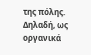της πόλης. Δηλαδή, ως οργανικά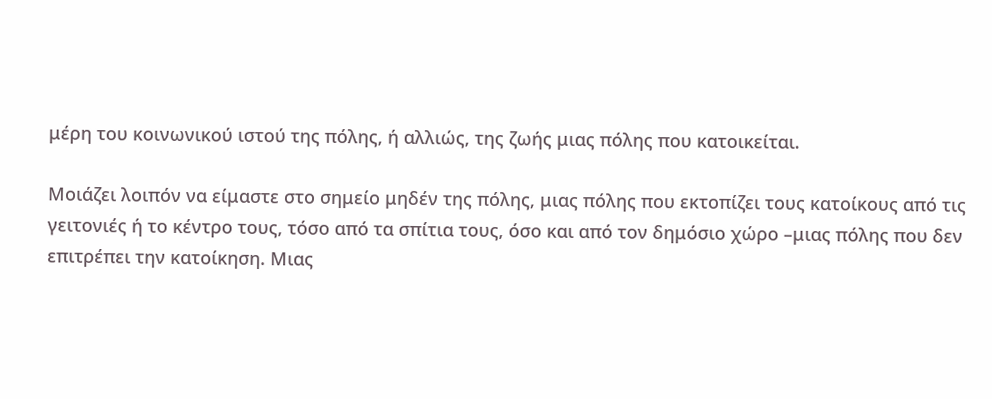μέρη του κοινωνικού ιστού της πόλης, ή αλλιώς, της ζωής μιας πόλης που κατοικείται.

Μοιάζει λοιπόν να είμαστε στο σημείο μηδέν της πόλης, μιας πόλης που εκτοπίζει τους κατοίκους από τις γειτονιές ή το κέντρο τους, τόσο από τα σπίτια τους, όσο και από τον δημόσιο χώρο –μιας πόλης που δεν επιτρέπει την κατοίκηση. Μιας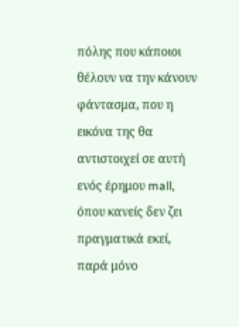πόλης που κάποιοι θέλουν να την κάνουν φάντασμα, που η εικόνα της θα αντιστοιχεί σε αυτή ενός έρημου mall, όπου κανείς δεν ζει πραγματικά εκεί, παρά μόνο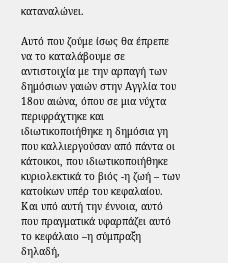καταναλώνει.

Αυτό που ζούμε ίσως θα έπρεπε να το καταλάβουμε σε αντιστοιχία με την αρπαγή των δημόσιων γαιών στην Αγγλία του 18ου αιώνα, όπου σε μια νύχτα περιφράχτηκε και ιδιωτικοποιήθηκε η δημόσια γη που καλλιεργούσαν από πάντα οι κάτοικοι, που ιδιωτικοποιήθηκε κυριολεκτικά το βιός -η ζωή – των κατοίκων υπέρ του κεφαλαίου. Και υπό αυτή την έννοια, αυτό που πραγματικά υφαρπάζει αυτό το κεφάλαιο –η σύμπραξη δηλαδή,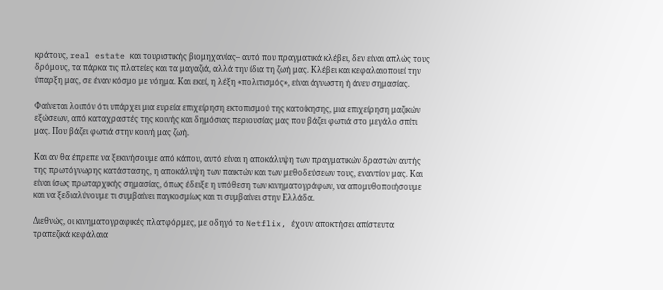κράτους, real estate και τουριστικής βιομηχανίας– αυτό που πραγματικά κλέβει, δεν είναι απλώς τους δρόμους, τα πάρκα τις πλατείες και τα μαγαζιά, αλλά την ίδια τη ζωή μας. Κλέβει και κεφαλαιοποιεί την ύπαρξη μας, σε έναν κόσμο με νόημα. Και εκεί, η λέξη «πολιτισμός», είναι άγνωστη ή άνευ σημασίας.

Φαίνεται λοιπόν ότι υπάρχει μια ευρεία επιχείρηση εκτοπισμού της κατοίκησης, μια επιχείρηση μαζικών εξώσεων, από καταχραστές της κοινής και δημόσιας περιουσίας μας που βάζει φωτιά στο μεγάλο σπίτι μας. Που βάζει φωτιά στην κοινή μας ζωή.

Και αν θα έπρεπε να ξεκινήσουμε από κάπου, αυτό είναι η αποκάλυψη των πραγματικών δραστών αυτής της πρωτόγνωρης κατάστασης, η αποκάλυψη των παικτών και των μεθοδεύσεων τους, εναντίον μας. Και είναι ίσως πρωταρχικής σημασίας, όπως έδειξε η υπόθεση των κινηματογράφων, να απομυθοποιήσουμε και να ξεδιαλύνουμε τι συμβαίνει παγκοσμίως και τι συμβαίνει στην Ελλάδα.

Διεθνώς, οι κινηματογραφικές πλατφόρμες, με οδηγό το Netflix, έχουν αποκτήσει απίστευτα τραπεζικά κεφάλαια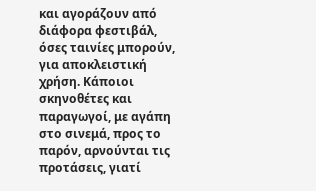και αγοράζουν από διάφορα φεστιβάλ, όσες ταινίες μπορούν, για αποκλειστική χρήση. Κάποιοι σκηνοθέτες και παραγωγοί, με αγάπη στο σινεμά, προς το παρόν, αρνούνται τις προτάσεις, γιατί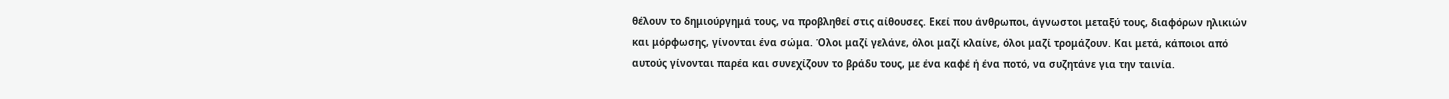θέλουν το δημιούργημά τους, να προβληθεί στις αίθουσες. Εκεί που άνθρωποι, άγνωστοι μεταξύ τους, διαφόρων ηλικιών και μόρφωσης, γίνονται ένα σώμα. Όλοι μαζί γελάνε, όλοι μαζί κλαίνε, όλοι μαζί τρομάζουν. Και μετά, κάποιοι από αυτούς γίνονται παρέα και συνεχίζουν το βράδυ τους, με ένα καφέ ή ένα ποτό, να συζητάνε για την ταινία.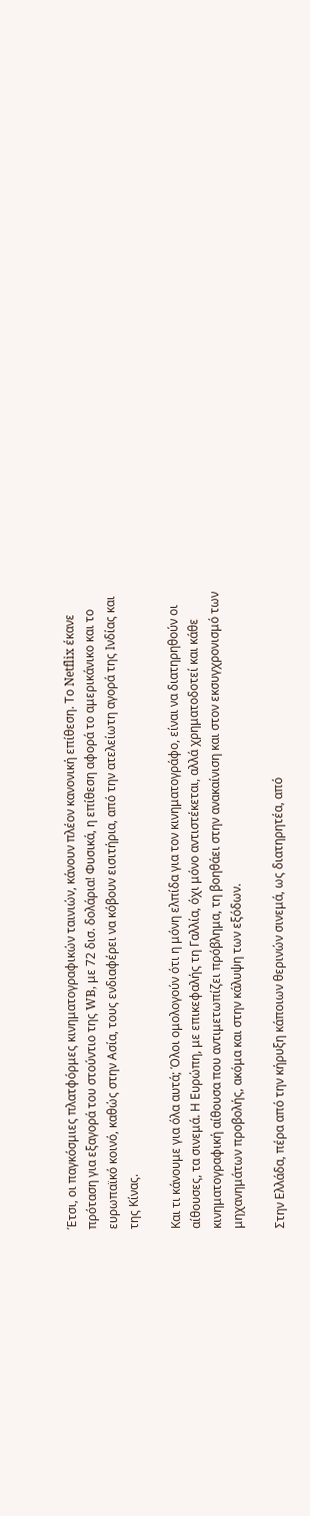Έτσι, οι παγκόσμιες πλατφόρμες κινηματογραφικών ταινιών, κάνουν πλέον κανονική επίθεση. Το Netflix έκανε πρόταση για εξαγορά του στούντιο της WB, με 72 δισ. δολάρια! Φυσικά, η επίθεση αφορά το αμερικάνικο και το ευρωπαϊκό κοινό, καθώς στην Ασία, τους ενδιαφέρει να κόβουν εισιτήρια, από την ατελείωτη αγορά της Ινδίας και της Κίνας.

Και τι κάνουμε για όλα αυτά; Όλοι ομολογούν ότι η μόνη ελπίδα για τον κινηματογράφο, είναι να διατηρηθούν οι αίθουσες, τα σινεμά. Η Ευρώπη, με επικεφαλής τη Γαλλία, όχι μόνο αντιστέκεται, αλλά χρηματοδοτεί και κάθε κινηματογραφική αίθουσα που αντιμετωπίζει πρόβλημα, τη βοηθάει στην ανακαίνιση και στον εκσυγχρονισμό των μηχανημάτων προβολής, ακόμα και στην κάλυψη των εξόδων.

Στην Ελλάδα, πέρα από την κήρυξη κάποιων θερινών σινεμά, ως διατηρητέα, από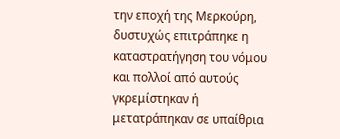την εποχή της Μερκούρη, δυστυχώς επιτράπηκε η καταστρατήγηση του νόμου και πολλοί από αυτούς γκρεμίστηκαν ή μετατράπηκαν σε υπαίθρια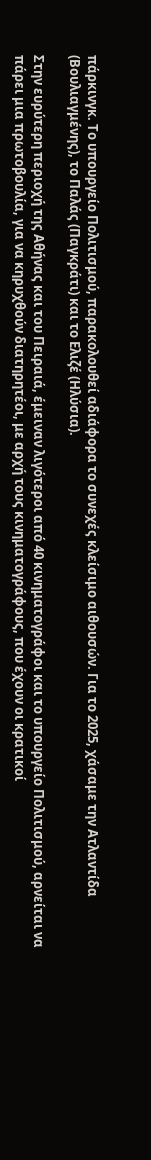πάρκινγκ. Το υπουργείο Πολιτισμού, παρακολουθεί αδιάφορα το συνεχές κλείσιμο αιθουσών. Για το 2025, χάσαμε την Ατλαντίδα (Βουλιαγμένης), το Παλάς (Παγκράτι) και το Ελιζέ (Ηλύσια).

Στην ευρύτερη περιοχή της Αθήνας και του Πειραιά, έμειναν λιγότεροι από 40 κινηματογράφοι και το υπουργείο Πολιτισμού, αρνείται να πάρει μια πρωτοβουλία, για να κηρυχθούν διατηρητέοι, με αρχή τους κινηματογράφους, που έχουν οι κρατικοί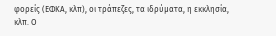φορείς (ΕΦΚΑ, κλπ), οι τράπεζες, τα ιδρύματα, η εκκλησία, κλπ. Ο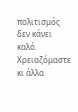πολιτισμός δεν κάνει καλό. Χρειαζόμαστε κι άλλα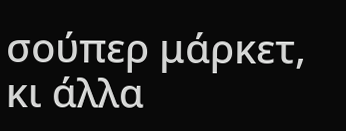σούπερ μάρκετ, κι άλλα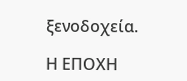ξενοδοχεία.

Η ΕΠΟΧΗ